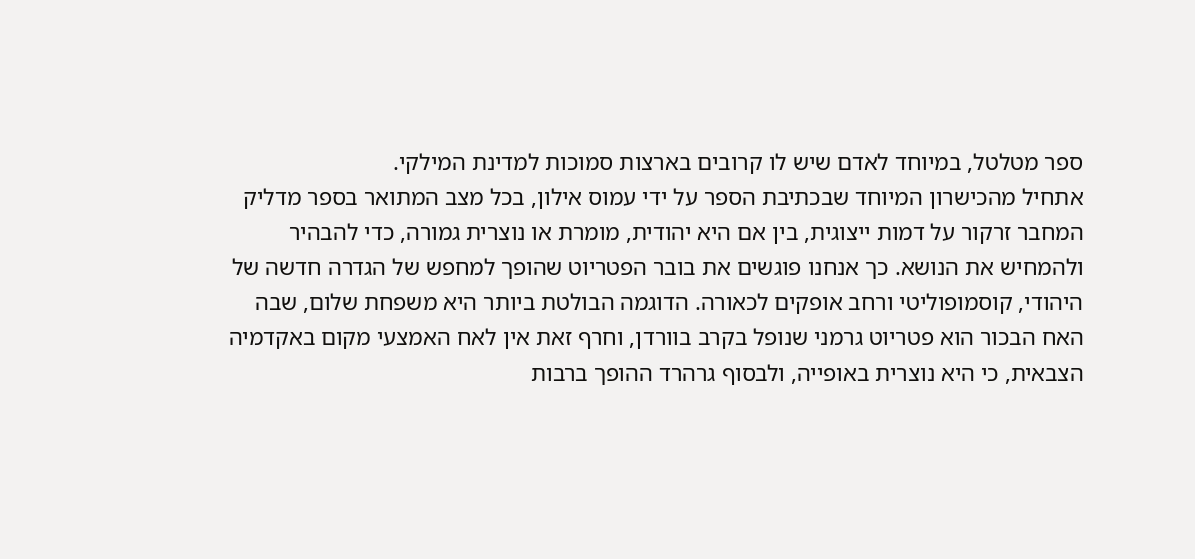ספר מטלטל, במיוחד לאדם שיש לו קרובים בארצות סמוכות למדינת המילקי.
אתחיל מהכישרון המיוחד שבכתיבת הספר על ידי עמוס אילון, בכל מצב המתואר בספר מדליק המחבר זרקור על דמות ייצוגית, בין אם היא יהודית, מומרת או נוצרית גמורה, כדי להבהיר ולהמחיש את הנושא. כך אנחנו פוגשים את בובר הפטריוט שהופך למחפש של הגדרה חדשה של היהודי, קוסמופוליטי ורחב אופקים לכאורה. הדוגמה הבולטת ביותר היא משפחת שלום, שבה האח הבכור הוא פטריוט גרמני שנופל בקרב בוורדן, וחרף זאת אין לאח האמצעי מקום באקדמיה הצבאית, כי היא נוצרית באופייה, ולבסוף גרהרד ההופך ברבות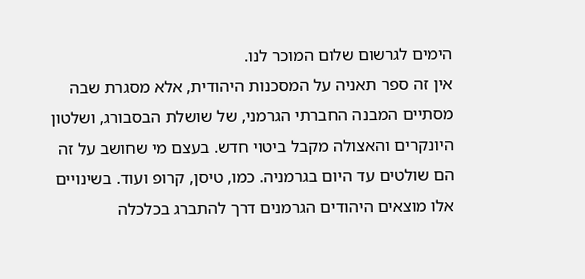הימים לגרשום שלום המוכר לנו.
אין זה ספר תאניה על המסכנות היהודית, אלא מסגרת שבה מסתיים המבנה החברתי הגרמני, של שושלת הבסבורג, ושלטון היונקרים והאצולה מקבל ביטוי חדש. בעצם מי שחושב על זה הם שולטים עד היום בגרמניה. כמו, טיסן, קרופ ועוד. בשינויים אלו מוצאים היהודים הגרמנים דרך להתברג בכלכלה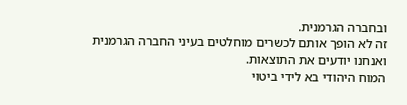ובחברה הגרמנית.
זה לא הופך אותם לכשרים מוחלטים בעיני החברה הגרמנית ואנחנו יודעים את התוצאות.
המוח היהודי בא לידי ביטוי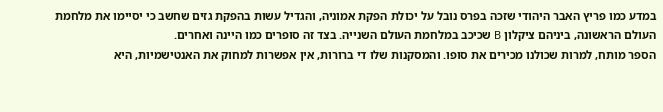במדע כמו פריץ האבר היהודי שזכה בפרס נובל על יכולת הפקת אמוניה, והגדיל עשות בהפקת גזים שחשב כי יסיימו את מלחמת העולם הראשונה, ביניהם ציקלון B שכיכב במלחמת העולם השנייה. בצד זה סופרים כמו היינה ואחרים.
הספר מותח, למרות שכולנו מכירים את סופו. והמסקנות שלו די ברורות, אין אפשרות למחוק את האנטישמיות, היא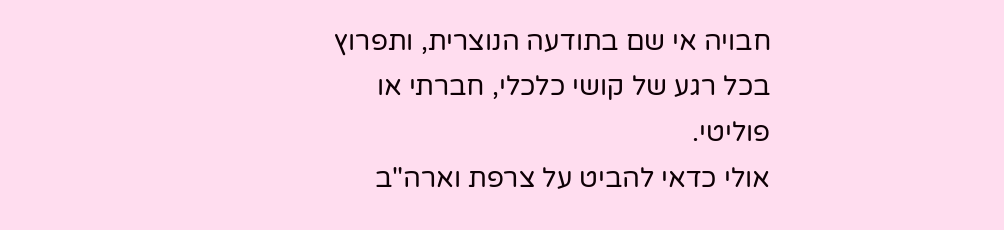חבויה אי שם בתודעה הנוצרית, ותפרוץ בכל רגע של קושי כלכלי, חברתי או פוליטי.
אולי כדאי להביט על צרפת וארה"ב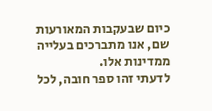כיום שבעקבות המאורעות שם, אנו מתברכים בעלייה ממדינות אלו.
לדעתי זהו ספר חובה, לכל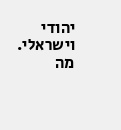יהודי וישראלי. מה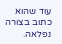עוד שהוא כתוב בצורה נפלאה.